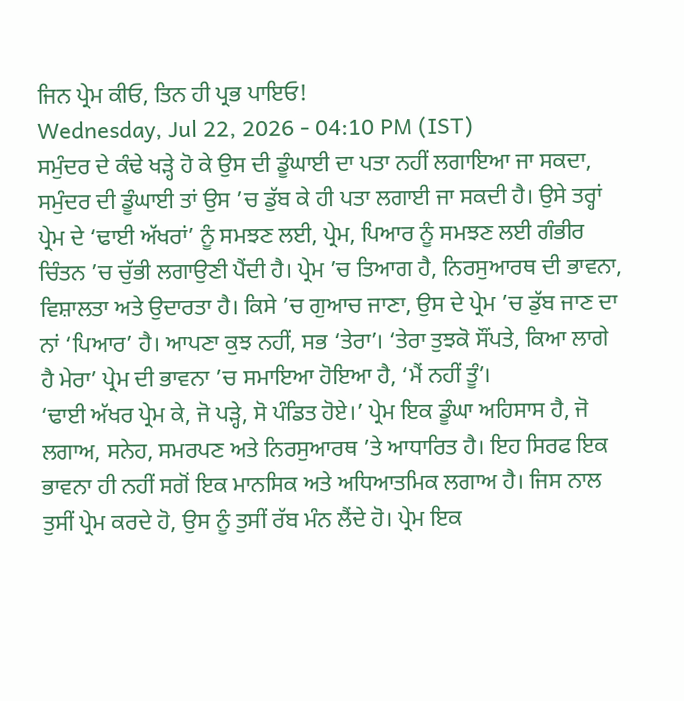ਜਿਨ ਪ੍ਰੇਮ ਕੀਓ, ਤਿਨ ਹੀ ਪ੍ਰਭ ਪਾਇਓ!
Wednesday, Jul 22, 2026 - 04:10 PM (IST)
ਸਮੁੰਦਰ ਦੇ ਕੰਢੇ ਖੜ੍ਹੇ ਹੋ ਕੇ ਉਸ ਦੀ ਡੂੰਘਾਈ ਦਾ ਪਤਾ ਨਹੀਂ ਲਗਾਇਆ ਜਾ ਸਕਦਾ, ਸਮੁੰਦਰ ਦੀ ਡੂੰਘਾਈ ਤਾਂ ਉਸ ’ਚ ਡੁੱਬ ਕੇ ਹੀ ਪਤਾ ਲਗਾਈ ਜਾ ਸਕਦੀ ਹੈ। ਉਸੇ ਤਰ੍ਹਾਂ ਪ੍ਰੇਮ ਦੇ ‘ਢਾਈ ਅੱਖਰਾਂ’ ਨੂੰ ਸਮਝਣ ਲਈ, ਪ੍ਰੇਮ, ਪਿਆਰ ਨੂੰ ਸਮਝਣ ਲਈ ਗੰਭੀਰ ਚਿੰਤਨ ’ਚ ਚੁੱਭੀ ਲਗਾਉਣੀ ਪੈਂਦੀ ਹੈ। ਪ੍ਰੇਮ ’ਚ ਤਿਆਗ ਹੈ, ਨਿਰਸੁਆਰਥ ਦੀ ਭਾਵਨਾ, ਵਿਸ਼ਾਲਤਾ ਅਤੇ ਉਦਾਰਤਾ ਹੈ। ਕਿਸੇ ’ਚ ਗੁਆਚ ਜਾਣਾ, ਉਸ ਦੇ ਪ੍ਰੇਮ ’ਚ ਡੁੱਬ ਜਾਣ ਦਾ ਨਾਂ ‘ਪਿਆਰ’ ਹੈ। ਆਪਣਾ ਕੁਝ ਨਹੀਂ, ਸਭ ‘ਤੇਰਾ’। ‘ਤੇਰਾ ਤੁਝਕੋ ਸੌਂਪਤੇ, ਕਿਆ ਲਾਗੇ ਹੈ ਮੇਰਾ’ ਪ੍ਰੇਮ ਦੀ ਭਾਵਨਾ ’ਚ ਸਮਾਇਆ ਹੋਇਆ ਹੈ, ‘ਮੈਂ ਨਹੀਂ ਤੂੰ’।
‘ਢਾਈ ਅੱਖਰ ਪ੍ਰੇਮ ਕੇ, ਜੋ ਪੜ੍ਹੇ, ਸੋ ਪੰਡਿਤ ਹੋਏ।’ ਪ੍ਰੇਮ ਇਕ ਡੂੰਘਾ ਅਹਿਸਾਸ ਹੈ, ਜੋ ਲਗਾਅ, ਸਨੇਹ, ਸਮਰਪਣ ਅਤੇ ਨਿਰਸੁਆਰਥ ’ਤੇ ਆਧਾਰਿਤ ਹੈ। ਇਹ ਸਿਰਫ ਇਕ ਭਾਵਨਾ ਹੀ ਨਹੀਂ ਸਗੋਂ ਇਕ ਮਾਨਸਿਕ ਅਤੇ ਅਧਿਆਤਮਿਕ ਲਗਾਅ ਹੈ। ਜਿਸ ਨਾਲ ਤੁਸੀਂ ਪ੍ਰੇਮ ਕਰਦੇ ਹੋ, ਉਸ ਨੂੰ ਤੁਸੀਂ ਰੱਬ ਮੰਨ ਲੈਂਦੇ ਹੋ। ਪ੍ਰੇਮ ਇਕ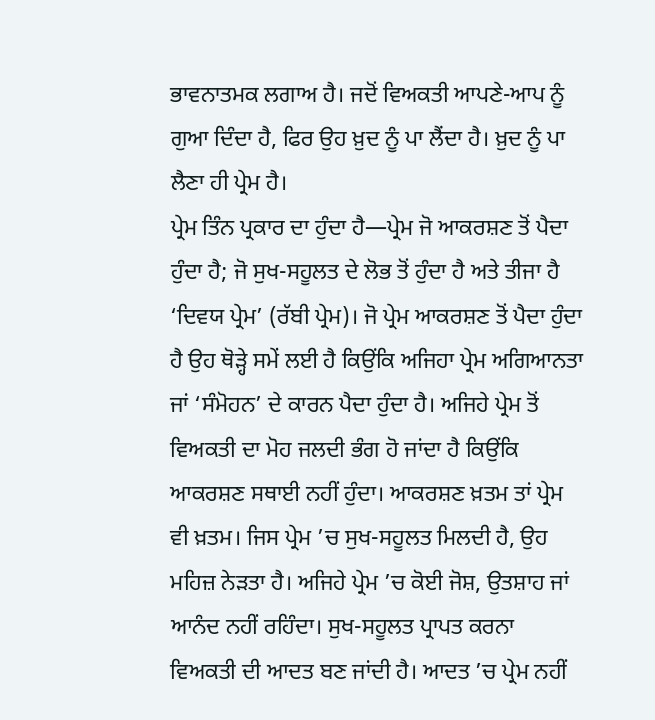ਭਾਵਨਾਤਮਕ ਲਗਾਅ ਹੈ। ਜਦੋਂ ਵਿਅਕਤੀ ਆਪਣੇ-ਆਪ ਨੂੰ ਗੁਆ ਦਿੰਦਾ ਹੈ, ਫਿਰ ਉਹ ਖ਼ੁਦ ਨੂੰ ਪਾ ਲੈਂਦਾ ਹੈ। ਖ਼ੁਦ ਨੂੰ ਪਾ ਲੈਣਾ ਹੀ ਪ੍ਰੇਮ ਹੈ।
ਪ੍ਰੇਮ ਤਿੰਨ ਪ੍ਰਕਾਰ ਦਾ ਹੁੰਦਾ ਹੈ—ਪ੍ਰੇਮ ਜੋ ਆਕਰਸ਼ਣ ਤੋਂ ਪੈਦਾ ਹੁੰਦਾ ਹੈ; ਜੋ ਸੁਖ-ਸਹੂਲਤ ਦੇ ਲੋਭ ਤੋਂ ਹੁੰਦਾ ਹੈ ਅਤੇ ਤੀਜਾ ਹੈ ‘ਦਿਵਯ ਪ੍ਰੇਮ’ (ਰੱਬੀ ਪ੍ਰੇਮ)। ਜੋ ਪ੍ਰੇਮ ਆਕਰਸ਼ਣ ਤੋਂ ਪੈਦਾ ਹੁੰਦਾ ਹੈ ਉਹ ਥੋੜ੍ਹੇ ਸਮੇਂ ਲਈ ਹੈ ਕਿਉਂਕਿ ਅਜਿਹਾ ਪ੍ਰੇਮ ਅਗਿਆਨਤਾ ਜਾਂ ‘ਸੰਮੋਹਨ’ ਦੇ ਕਾਰਨ ਪੈਦਾ ਹੁੰਦਾ ਹੈ। ਅਜਿਹੇ ਪ੍ਰੇਮ ਤੋਂ ਵਿਅਕਤੀ ਦਾ ਮੋਹ ਜਲਦੀ ਭੰਗ ਹੋ ਜਾਂਦਾ ਹੈ ਕਿਉਂਕਿ ਆਕਰਸ਼ਣ ਸਥਾਈ ਨਹੀਂ ਹੁੰਦਾ। ਆਕਰਸ਼ਣ ਖ਼ਤਮ ਤਾਂ ਪ੍ਰੇਮ ਵੀ ਖ਼ਤਮ। ਜਿਸ ਪ੍ਰੇਮ ’ਚ ਸੁਖ-ਸਹੂਲਤ ਮਿਲਦੀ ਹੈ, ਉਹ ਮਹਿਜ਼ ਨੇੜਤਾ ਹੈ। ਅਜਿਹੇ ਪ੍ਰੇਮ ’ਚ ਕੋਈ ਜੋਸ਼, ਉਤਸ਼ਾਹ ਜਾਂ ਆਨੰਦ ਨਹੀਂ ਰਹਿੰਦਾ। ਸੁਖ-ਸਹੂਲਤ ਪ੍ਰਾਪਤ ਕਰਨਾ ਵਿਅਕਤੀ ਦੀ ਆਦਤ ਬਣ ਜਾਂਦੀ ਹੈ। ਆਦਤ ’ਚ ਪ੍ਰੇਮ ਨਹੀਂ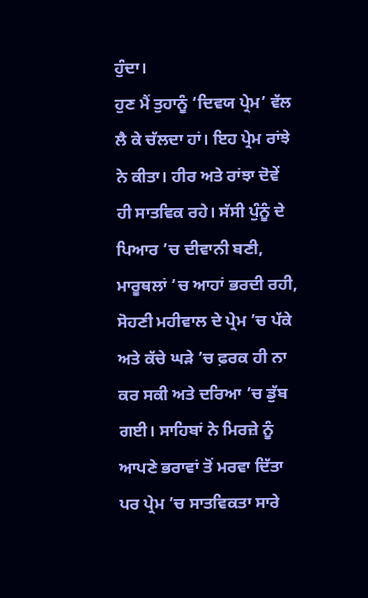ਹੁੰਦਾ।
ਹੁਣ ਮੈਂ ਤੁਹਾਨੂੰ ‘ਦਿਵਯ ਪ੍ਰੇਮ’ ਵੱਲ ਲੈ ਕੇ ਚੱਲਦਾ ਹਾਂ। ਇਹ ਪ੍ਰੇਮ ਰਾਂਝੇ ਨੇ ਕੀਤਾ। ਹੀਰ ਅਤੇ ਰਾਂਝਾ ਦੋਵੇਂ ਹੀ ਸਾਤਵਿਕ ਰਹੇ। ਸੱਸੀ ਪੁੰਨੂੰ ਦੇ ਪਿਆਰ ’ਚ ਦੀਵਾਨੀ ਬਣੀ, ਮਾਰੂਥਲਾਂ ’ਚ ਆਹਾਂ ਭਰਦੀ ਰਹੀ, ਸੋਹਣੀ ਮਹੀਵਾਲ ਦੇ ਪ੍ਰੇਮ ’ਚ ਪੱਕੇ ਅਤੇ ਕੱਚੇ ਘੜੇ ’ਚ ਫ਼ਰਕ ਹੀ ਨਾ ਕਰ ਸਕੀ ਅਤੇ ਦਰਿਆ ’ਚ ਡੁੱਬ ਗਈ। ਸਾਹਿਬਾਂ ਨੇ ਮਿਰਜ਼ੇ ਨੂੰ ਆਪਣੇ ਭਰਾਵਾਂ ਤੋਂ ਮਰਵਾ ਦਿੱਤਾ ਪਰ ਪ੍ਰੇਮ ’ਚ ਸਾਤਵਿਕਤਾ ਸਾਰੇ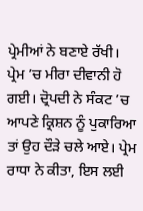ਪ੍ਰੇਮੀਆਂ ਨੇ ਬਣਾਏ ਰੱਖੀ। ਪ੍ਰੇਮ ’ਚ ਮੀਰਾ ਦੀਵਾਨੀ ਹੋ ਗਈ। ਦ੍ਰੋਪਦੀ ਨੇ ਸੰਕਟ ’ਚ ਆਪਣੇ ਕ੍ਰਿਸ਼ਨ ਨੂੰ ਪੁਕਾਰਿਆ ਤਾਂ ਉਹ ਦੌੜੇ ਚਲੇ ਆਏ। ਪ੍ਰੇਮ ਰਾਧਾ ਨੇ ਕੀਤਾ, ਇਸ ਲਈ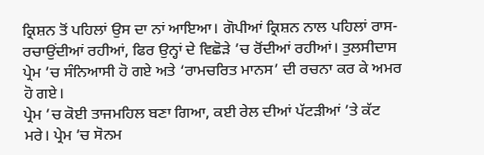ਕ੍ਰਿਸ਼ਨ ਤੋਂ ਪਹਿਲਾਂ ਉਸ ਦਾ ਨਾਂ ਆਇਆ। ਗੋਪੀਆਂ ਕ੍ਰਿਸ਼ਨ ਨਾਲ ਪਹਿਲਾਂ ਰਾਸ-ਰਚਾਉਂਦੀਆਂ ਰਹੀਆਂ, ਫਿਰ ਉਨ੍ਹਾਂ ਦੇ ਵਿਛੋੜੇ ’ਚ ਰੋਂਦੀਆਂ ਰਹੀਆਂ। ਤੁਲਸੀਦਾਸ ਪ੍ਰੇਮ ’ਚ ਸੰਨਿਆਸੀ ਹੋ ਗਏ ਅਤੇ ‘ਰਾਮਚਰਿਤ ਮਾਨਸ’ ਦੀ ਰਚਨਾ ਕਰ ਕੇ ਅਮਰ ਹੋ ਗਏ।
ਪ੍ਰੇਮ ’ਚ ਕੋਈ ਤਾਜਮਹਿਲ ਬਣਾ ਗਿਆ, ਕਈ ਰੇਲ ਦੀਆਂ ਪੱਟੜੀਆਂ ’ਤੇ ਕੱਟ ਮਰੇ। ਪ੍ਰੇਮ ’ਚ ਸੋਨਮ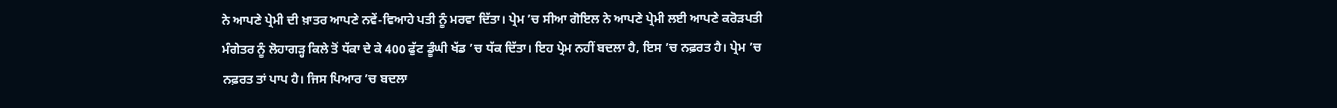ਨੇ ਆਪਣੇ ਪ੍ਰੇਮੀ ਦੀ ਖ਼ਾਤਰ ਆਪਣੇ ਨਵੇਂ-ਵਿਆਹੇ ਪਤੀ ਨੂੰ ਮਰਵਾ ਦਿੱਤਾ। ਪ੍ਰੇਮ ’ਚ ਸੀਆ ਗੋਇਲ ਨੇ ਆਪਣੇ ਪ੍ਰੇਮੀ ਲਈ ਆਪਣੇ ਕਰੋੜਪਤੀ ਮੰਗੇਤਰ ਨੂੰ ਲੋਹਾਗੜ੍ਹ ਕਿਲੇ ਤੋਂ ਧੱਕਾ ਦੇ ਕੇ 400 ਫੁੱਟ ਡੂੰਘੀ ਖੱਡ ’ਚ ਧੱਕ ਦਿੱਤਾ। ਇਹ ਪ੍ਰੇਮ ਨਹੀਂ ਬਦਲਾ ਹੈ, ਇਸ ’ਚ ਨਫ਼ਰਤ ਹੈ। ਪ੍ਰੇਮ ’ਚ ਨਫ਼ਰਤ ਤਾਂ ਪਾਪ ਹੈ। ਜਿਸ ਪਿਆਰ ’ਚ ਬਦਲਾ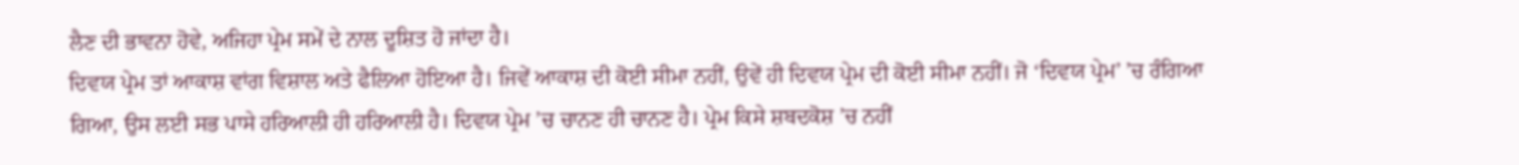ਲੈਣ ਦੀ ਭਾਵਨਾ ਹੋਵੇ, ਅਜਿਹਾ ਪ੍ਰੇਮ ਸਮੇਂ ਦੇ ਨਾਲ ਦੂਸ਼ਿਤ ਹੋ ਜਾਂਦਾ ਹੈ।
ਦਿਵਯ ਪ੍ਰੇਮ ਤਾਂ ਆਕਾਸ਼ ਵਾਂਗ ਵਿਸ਼ਾਲ ਅਤੇ ਫੈਲਿਆ ਹੋਇਆ ਹੈ। ਜਿਵੇਂ ਆਕਾਸ਼ ਦੀ ਕੋਈ ਸੀਮਾ ਨਹੀਂ, ਉਵੇਂ ਹੀ ਦਿਵਯ ਪ੍ਰੇਮ ਦੀ ਕੋਈ ਸੀਮਾ ਨਹੀਂ। ਜੋ ‘ਦਿਵਯ ਪ੍ਰੇਮ’ ’ਚ ਰੰਗਿਆ ਗਿਆ, ਉਸ ਲਈ ਸਭ ਪਾਸੇ ਹਰਿਆਲੀ ਹੀ ਹਰਿਆਲੀ ਹੈ। ਦਿਵਯ ਪ੍ਰੇਮ ’ਚ ਚਾਨਣ ਹੀ ਚਾਨਣ ਹੈ। ਪ੍ਰੇਮ ਕਿਸੇ ਸ਼ਬਦਕੋਸ਼ ’ਚ ਨਹੀਂ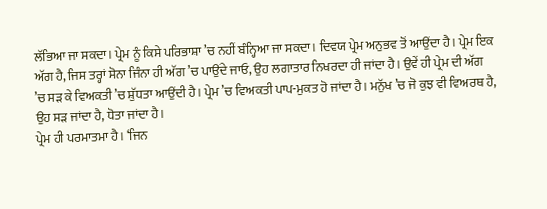ਲੱਭਿਆ ਜਾ ਸਕਦਾ। ਪ੍ਰੇਮ ਨੂੰ ਕਿਸੇ ਪਰਿਭਾਸ਼ਾ ’ਚ ਨਹੀਂ ਬੰਨ੍ਹਿਆ ਜਾ ਸਕਦਾ। ਦਿਵਯ ਪ੍ਰੇਮ ਅਨੁਭਵ ਤੋਂ ਆਉਂਦਾ ਹੈ। ਪ੍ਰੇਮ ਇਕ ਅੱਗ ਹੈ, ਜਿਸ ਤਰ੍ਹਾਂ ਸੋਨਾ ਜਿੰਨਾ ਹੀ ਅੱਗ ’ਚ ਪਾਉਂਦੇ ਜਾਓ, ਉਹ ਲਗਾਤਾਰ ਨਿਖਰਦਾ ਹੀ ਜਾਂਦਾ ਹੈ। ਉਵੇਂ ਹੀ ਪ੍ਰੇਮ ਦੀ ਅੱਗ ’ਚ ਸੜ ਕੇ ਵਿਅਕਤੀ ’ਚ ਸ਼ੁੱਧਤਾ ਆਉਂਦੀ ਹੈ। ਪ੍ਰੇਮ ’ਚ ਵਿਅਕਤੀ ਪਾਪ-ਮੁਕਤ ਹੋ ਜਾਂਦਾ ਹੈ। ਮਨੁੱਖ ’ਚ ਜੋ ਕੁਝ ਵੀ ਵਿਅਰਥ ਹੈ, ਉਹ ਸੜ ਜਾਂਦਾ ਹੈ, ਧੋਤਾ ਜਾਂਦਾ ਹੈ।
ਪ੍ਰੇਮ ਹੀ ਪਰਮਾਤਮਾ ਹੈ। ‘ਜਿਨ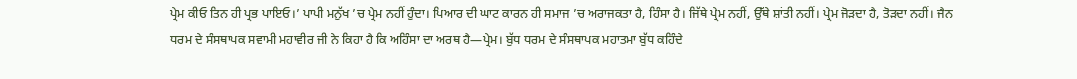ਪ੍ਰੇਮ ਕੀਓ ਤਿਨ ਹੀ ਪ੍ਰਭ ਪਾਇਓ।’ ਪਾਪੀ ਮਨੁੱਖ ’ਚ ਪ੍ਰੇਮ ਨਹੀਂ ਹੁੰਦਾ। ਪਿਆਰ ਦੀ ਘਾਟ ਕਾਰਨ ਹੀ ਸਮਾਜ ’ਚ ਅਰਾਜਕਤਾ ਹੈ, ਹਿੰਸਾ ਹੈ। ਜਿੱਥੇ ਪ੍ਰੇਮ ਨਹੀਂ, ਉੱਥੇ ਸ਼ਾਂਤੀ ਨਹੀਂ। ਪ੍ਰੇਮ ਜੋੜਦਾ ਹੈ, ਤੋੜਦਾ ਨਹੀਂ। ਜੈਨ ਧਰਮ ਦੇ ਸੰਸਥਾਪਕ ਸਵਾਮੀ ਮਹਾਵੀਰ ਜੀ ਨੇ ਕਿਹਾ ਹੈ ਕਿ ਅਹਿੰਸਾ ਦਾ ਅਰਥ ਹੈ—ਪ੍ਰੇਮ। ਬੁੱਧ ਧਰਮ ਦੇ ਸੰਸਥਾਪਕ ਮਹਾਤਮਾ ਬੁੱਧ ਕਹਿੰਦੇ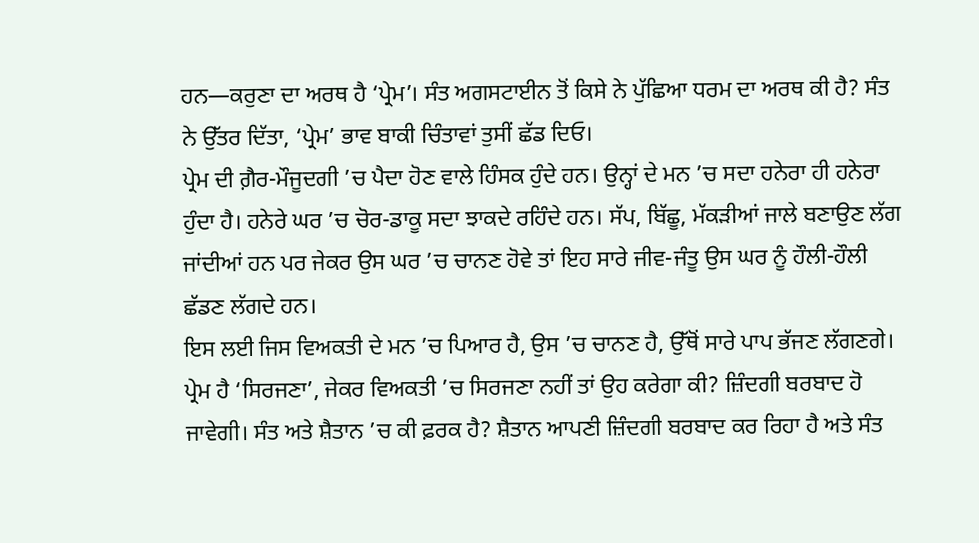ਹਨ—ਕਰੁਣਾ ਦਾ ਅਰਥ ਹੈ ‘ਪ੍ਰੇਮ’। ਸੰਤ ਅਗਸਟਾਈਨ ਤੋਂ ਕਿਸੇ ਨੇ ਪੁੱਛਿਆ ਧਰਮ ਦਾ ਅਰਥ ਕੀ ਹੈ? ਸੰਤ ਨੇ ਉੱਤਰ ਦਿੱਤਾ, ‘ਪ੍ਰੇਮ’ ਭਾਵ ਬਾਕੀ ਚਿੰਤਾਵਾਂ ਤੁਸੀਂ ਛੱਡ ਦਿਓ।
ਪ੍ਰੇਮ ਦੀ ਗ਼ੈਰ-ਮੌਜੂਦਗੀ ’ਚ ਪੈਦਾ ਹੋਣ ਵਾਲੇ ਹਿੰਸਕ ਹੁੰਦੇ ਹਨ। ਉਨ੍ਹਾਂ ਦੇ ਮਨ ’ਚ ਸਦਾ ਹਨੇਰਾ ਹੀ ਹਨੇਰਾ ਹੁੰਦਾ ਹੈ। ਹਨੇਰੇ ਘਰ ’ਚ ਚੋਰ-ਡਾਕੂ ਸਦਾ ਝਾਕਦੇ ਰਹਿੰਦੇ ਹਨ। ਸੱਪ, ਬਿੱਛੂ, ਮੱਕੜੀਆਂ ਜਾਲੇ ਬਣਾਉਣ ਲੱਗ ਜਾਂਦੀਆਂ ਹਨ ਪਰ ਜੇਕਰ ਉਸ ਘਰ ’ਚ ਚਾਨਣ ਹੋਵੇ ਤਾਂ ਇਹ ਸਾਰੇ ਜੀਵ-ਜੰਤੂ ਉਸ ਘਰ ਨੂੰ ਹੌਲੀ-ਹੌਲੀ ਛੱਡਣ ਲੱਗਦੇ ਹਨ।
ਇਸ ਲਈ ਜਿਸ ਵਿਅਕਤੀ ਦੇ ਮਨ ’ਚ ਪਿਆਰ ਹੈ, ਉਸ ’ਚ ਚਾਨਣ ਹੈ, ਉੱਥੋਂ ਸਾਰੇ ਪਾਪ ਭੱਜਣ ਲੱਗਣਗੇ। ਪ੍ਰੇਮ ਹੈ ‘ਸਿਰਜਣਾ’, ਜੇਕਰ ਵਿਅਕਤੀ ’ਚ ਸਿਰਜਣਾ ਨਹੀਂ ਤਾਂ ਉਹ ਕਰੇਗਾ ਕੀ? ਜ਼ਿੰਦਗੀ ਬਰਬਾਦ ਹੋ ਜਾਵੇਗੀ। ਸੰਤ ਅਤੇ ਸ਼ੈਤਾਨ ’ਚ ਕੀ ਫ਼ਰਕ ਹੈ? ਸ਼ੈਤਾਨ ਆਪਣੀ ਜ਼ਿੰਦਗੀ ਬਰਬਾਦ ਕਰ ਰਿਹਾ ਹੈ ਅਤੇ ਸੰਤ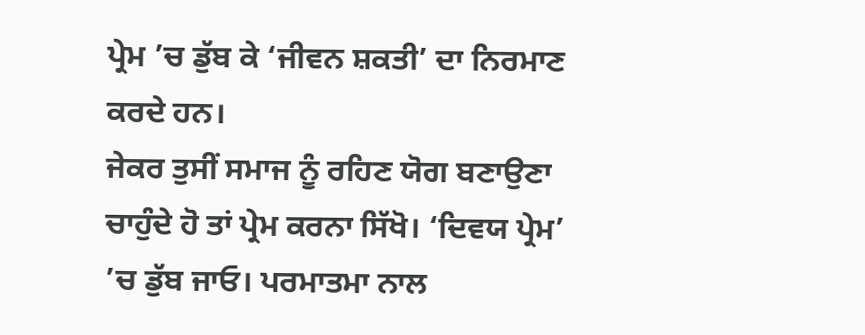ਪ੍ਰੇਮ ’ਚ ਡੁੱਬ ਕੇ ‘ਜੀਵਨ ਸ਼ਕਤੀ’ ਦਾ ਨਿਰਮਾਣ ਕਰਦੇ ਹਨ।
ਜੇਕਰ ਤੁਸੀਂ ਸਮਾਜ ਨੂੰ ਰਹਿਣ ਯੋਗ ਬਣਾਉਣਾ ਚਾਹੁੰਦੇ ਹੋ ਤਾਂ ਪ੍ਰੇਮ ਕਰਨਾ ਸਿੱਖੋ। ‘ਦਿਵਯ ਪ੍ਰੇਮ’ ’ਚ ਡੁੱਬ ਜਾਓ। ਪਰਮਾਤਮਾ ਨਾਲ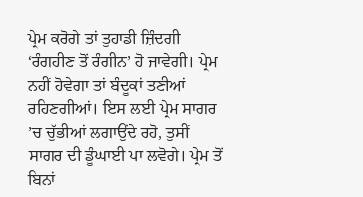ਪ੍ਰੇਮ ਕਰੋਗੇ ਤਾਂ ਤੁਹਾਡੀ ਜ਼ਿੰਦਗੀ ‘ਰੰਗਹੀਣ ਤੋਂ ਰੰਗੀਨ’ ਹੋ ਜਾਵੇਗੀ। ਪ੍ਰੇਮ ਨਹੀਂ ਹੋਵੇਗਾ ਤਾਂ ਬੰਦੂਕਾਂ ਤਣੀਆਂ ਰਹਿਣਗੀਆਂ। ਇਸ ਲਈ ਪ੍ਰੇਮ ਸਾਗਰ ’ਚ ਚੁੱਭੀਆਂ ਲਗਾਉਂਦੇ ਰਹੋ, ਤੁਸੀਂ ਸਾਗਰ ਦੀ ਡੂੰਘਾਈ ਪਾ ਲਵੋਗੇ। ਪ੍ਰੇਮ ਤੋਂ ਬਿਨਾਂ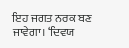ਇਹ ਜਗਤ ਨਰਕ ਬਣ ਜਾਵੇਗਾ। ‘ਦਿਵਯ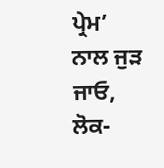ਪ੍ਰੇਮ’ ਨਾਲ ਜੁੜ ਜਾਓ, ਲੋਕ-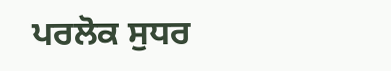ਪਰਲੋਕ ਸੁਧਰ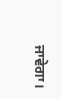ਜਾਵੇਗਾ।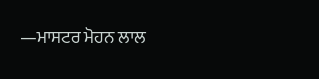—ਮਾਸਟਰ ਮੋਹਨ ਲਾਲ